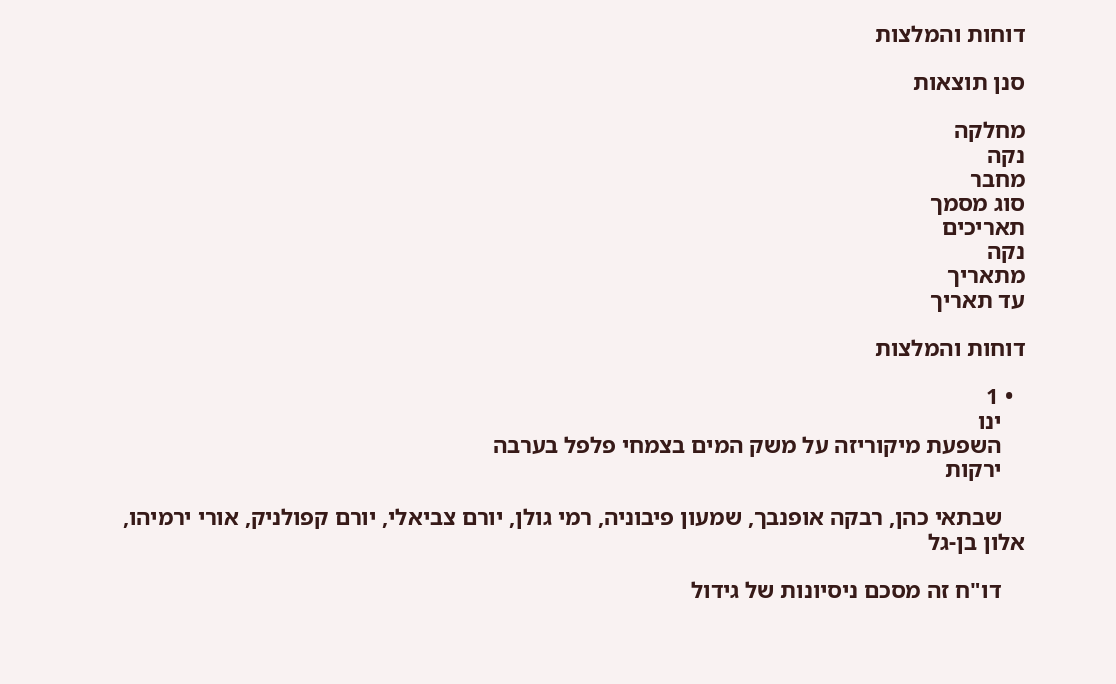דוחות והמלצות

סנן תוצאות

מחלקה
נקה
מחבר
סוג מסמך
תאריכים
נקה
מתאריך
עד תאריך

דוחות והמלצות

  • 1
    ינו
    השפעת מיקוריזה על משק המים בצמחי פלפל בערבה
    ירקות

    שבתאי כהן, רבקה אופנבך, שמעון פיבוניה, רמי גולן, יורם צביאלי, יורם קפולניק, אורי ירמיהו, אלון בן-גל

    דו"ח זה מסכם ניסיונות של גידול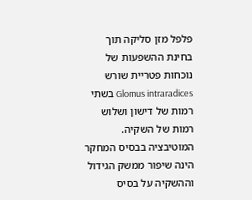פלפל מזן סליקה תוך בחינת ההשפעות של נוכחות פטריית שורש Glomus intraradices בשתי רמות של דישון ושלוש רמות של השקיה. המוטיבציה בבסיס המחקר הינה שיפור ממשק הגידול וההשקיה על בסיס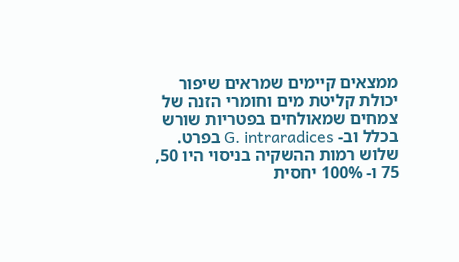ממצאים קיימים שמראים שיפור יכולת קליטת מים וחומרי הזנה של צמחים שמאולחים בפטריות שורש בכלל וב- G. intraradices בפרט. שלוש רמות ההשקיה בניסוי היו 50, 75 ו- 100% יחסית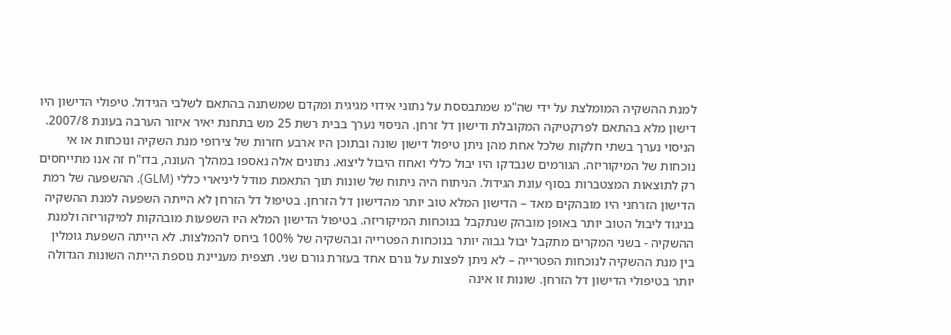למנת ההשקיה המומלצת על ידי שה"מ שמתבססת על נתוני אידוי מגיגית ומקדם שמשתנה בהתאם לשלבי הגידול. טיפולי הדישון היו דישון מלא בהתאם לפרקטיקה המקובלת ודישון דל זרחן. הניסוי נערך בבית רשת 25 מש בתחנת יאיר איזור הערבה בעונת 2007/8. הניסוי נערך בשתי חלקות שלכל אחת מהן ניתן טיפול דישון שונה ובתוכן היו ארבע חזרות של צירופי מנת השקיה ונוכחות או אי נוכחות של המיקוריזה. הגורמים שנבדקו היו יבול כללי ואחוז היבול ליצוא. נתונים אלה נאספו במהלך העונה, בדו"ח זה אנו מתייחסים רק לתוצאות המצטברות בסוף עונת הגידול. הניתוח היה ניתוח של שונות תוך התאמת מודל ליניארי כללי (GLM). ההשפעה של רמת הדישון הזרחני היו מובהקים מאד – הדישון המלא טוב יותר מהדישון דל הזרחן. בטיפול דל הזרחן לא הייתה השפעה למנת ההשקיה בניגוד ליבול הטוב יותר באופן מובהק שנתקבל בנוכחות המיקוריזה. בטיפול הדישון המלא היו השפעות מובהקות למיקוריזה ולמנת ההשקיה - בשני המקרים מתקבל יבול גבוה יותר בנוכחות הפטרייה ובהשקיה של 100% ביחס להמלצות. לא הייתה השפעת גומלין בין מנת ההשקיה לנוכחות הפטרייה – לא ניתן לפצות על גורם אחד בעזרת גורם שני. תצפית מעניינת נוספת הייתה השונות הגדולה יותר בטיפולי הדישון דל הזרחן. שונות זו אינה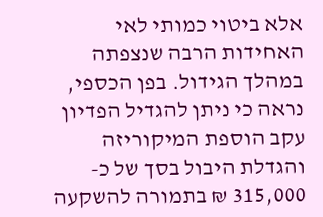אלא ביטוי כמותי לאי האחידות הרבה שנצפתה במהלך הגידול. בפן הכספי, נראה כי ניתן להגדיל הפדיון עקב הוספת המיקוריזה והגדלת היבול בסך של כ- 315,000 ₪ בתמורה להשקעה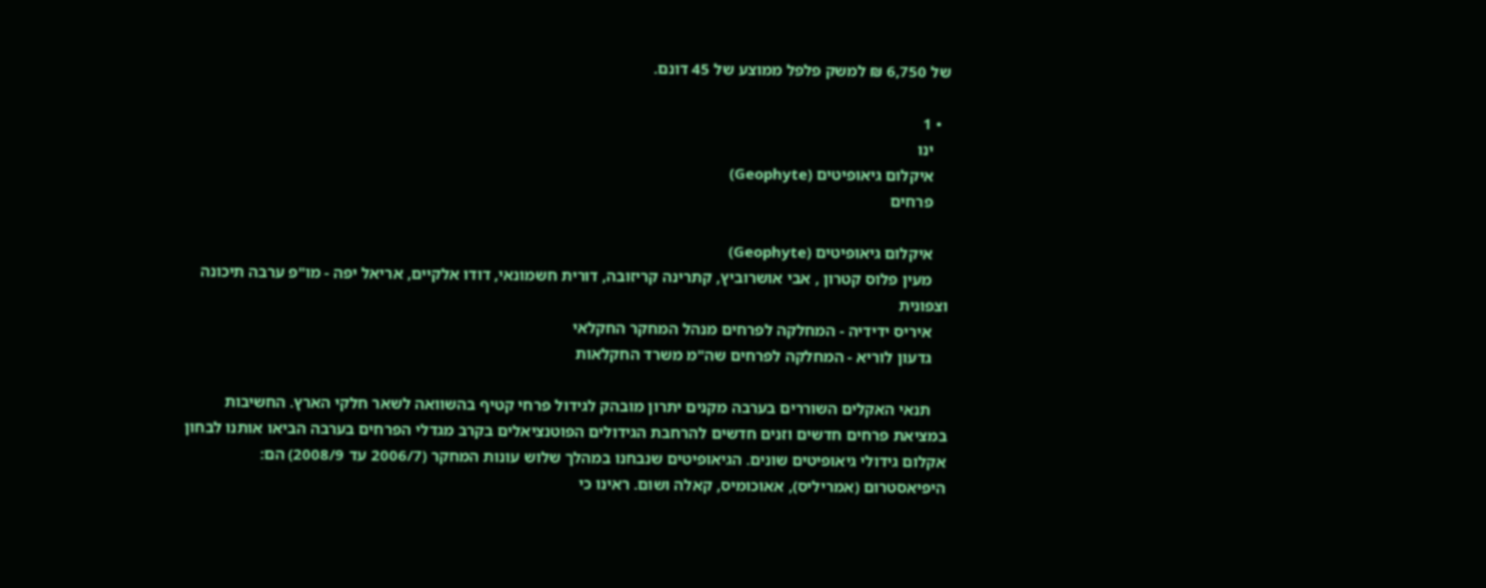של 6,750 ₪ למשק פלפל ממוצע של 45 דונם.

  • 1
    ינו
    איקלום גיאופיטים (Geophyte)
    פרחים

    איקלום גיאופיטים (Geophyte)
    מעין פלוס קטרון , אבי אושרוביץ, קתרינה קריזובה, דורית חשמונאי, דודו אלקיים, אריאל יפה - מו"פ ערבה תיכונה וצפונית
    איריס ידידיה - המחלקה לפרחים מנהל המחקר החקלאי
    גדעון לוריא - המחלקה לפרחים שה"מ משרד החקלאות

    תנאי האקלים השוררים בערבה מקנים יתרון מובהק לגידול פרחי קטיף בהשוואה לשאר חלקי הארץ. החשיבות במציאת פרחים חדשים וזנים חדשים להרחבת הגידולים הפוטנציאלים בקרב מגדלי הפרחים בערבה הביאו אותנו לבחון אקלום גידולי גיאופיטים שונים. הגיאופיטים שנבחנו במהלך שלוש עונות המחקר (2006/7 עד 2008/9) הם: היפיאסטרום (אמריליס), אאוכומיס, קאלה ושום. ראינו כי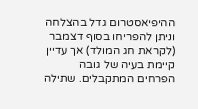ההיפיאסטרום גדל בהצלחה וניתן להפריחו בסוף דצמבר (לקראת חג המולד) אך עדיין קיימת בעיה של גובה הפרחים המתקבלים. שתילה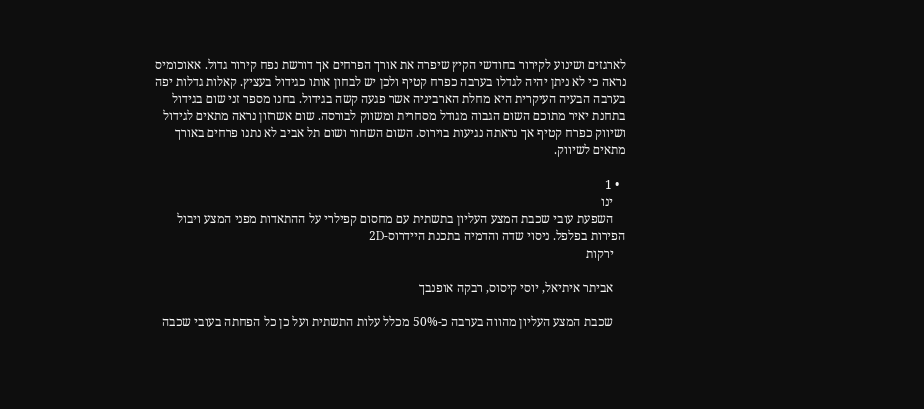לארגזים ושינוע לקירור בחודשי הקיץ שיפרה את אורך הפרחים אך דורשת נפח קירור גדול. אאוכומיס נראה כי לא ניתן יהיה לגדלו בערבה כפרח קטיף ולכן יש לבחון אותו כגידול בעציץ. קאלות גדלות יפה בערבה הבעיה העיקרית היא מחלת הארביניה אשר פגעה קשה בגידול. בחנו מספר זני שום בגידול בתחנת יאיר מתוכם השום הגבוה מגודל מסחרית ומשווק לבורסה. שום אשרזון נראה מתאים לגידול ושיווק כפרח קטיף אך נראתה נגיעות בוירוס. השום השחור ושום תל אביב לא נתנו פרחים באורך מתאים לשיווק.

  • 1
    ינו
    השפעת עובי שכבת המצע העליון בתשתית עם מחסום קפילרי על ההתאדות מפני המצע ויבול הפירות בפלפל. ניסוי שדה והדמיה בתכנת היידרוס-2D
    ירקות

    אביתר איתיאל, יוסי קיסוס, רבקה אופנבך

    שכבת המצע העליון מהווה בערבה כ-50% מכלל עלות התשתית ועל כן כל הפחתה בעובי שכבה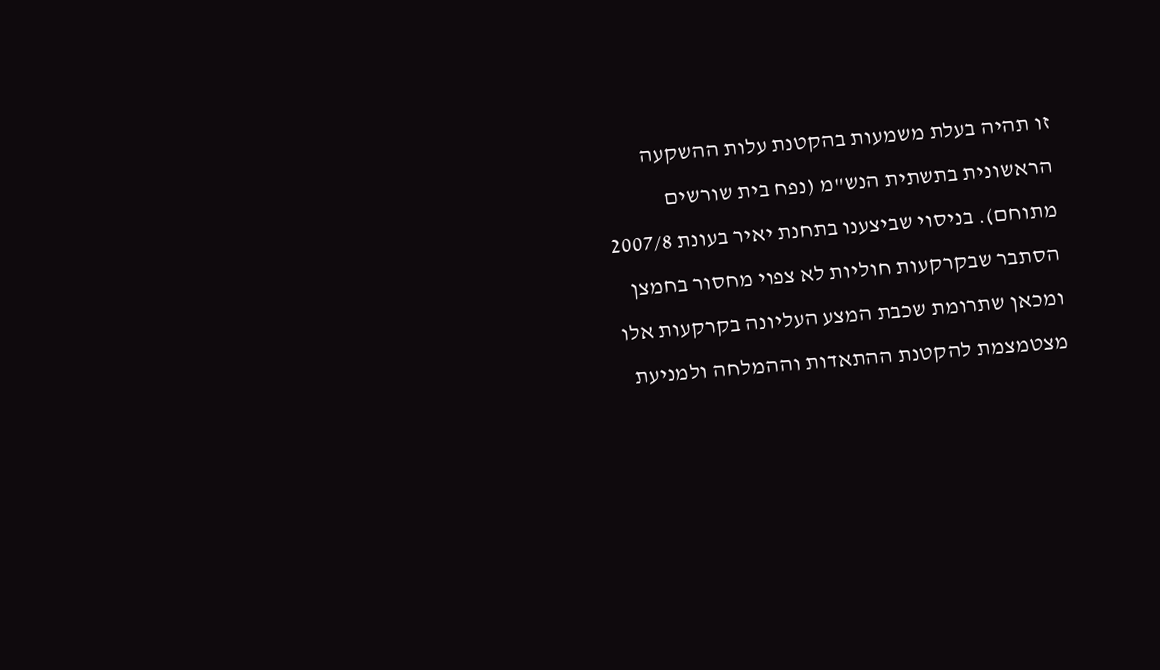זו תהיה בעלת משמעות בהקטנת עלות ההשקעה הראשונית בתשתית הנש"מ (נפח בית שורשים מתוחם). בניסוי שביצענו בתחנת יאיר בעונת 2007/8 הסתבר שבקרקעות חוליות לא צפוי מחסור בחמצן ומכאן שתרומת שכבת המצע העליונה בקרקעות אלו מצטמצמת להקטנת ההתאדות וההמלחה ולמניעת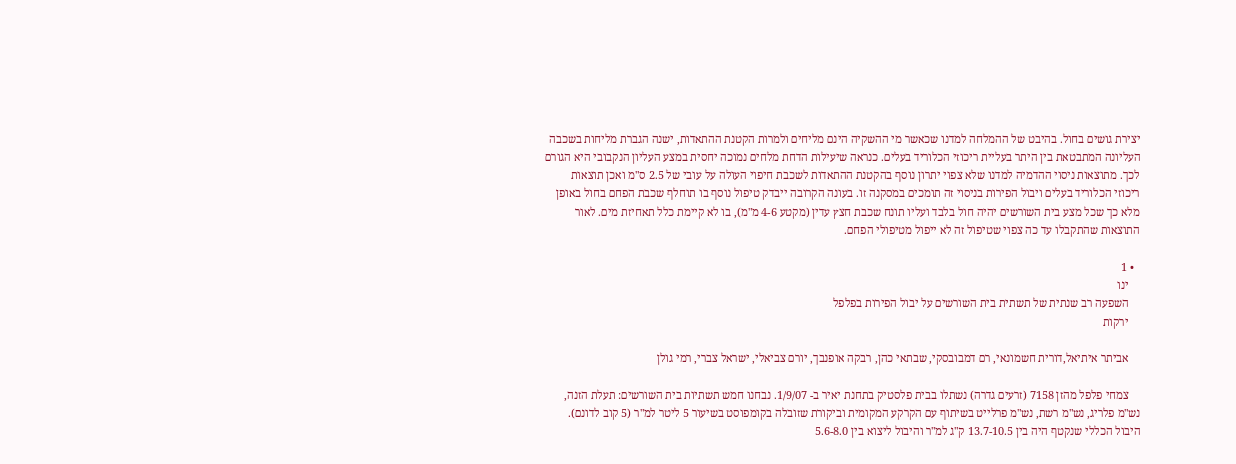יצירת גושים בחול. בהיבט של ההמלחה למדנו שכאשר מי ההשקיה הינם מליחים ולמרות הקטנת ההתאדות, ישנה הגברת מליחות בשכבה העליונה המתבטאת בין היתר בעליית ריכוזי הכלוריד בעלים. כנראה שיעילות הדחת מלחים נמוכה יחסית במצע העליון הנקבובי היא הגורם לכך. מתוצאות ניסוי ההדמיה למדנו שלא צפוי יתרון נוסף בהקטנת ההתאדות לשכבת חיפוי העולה על עובי של 2.5 ס"מ ואכן תוצאות ריכוזי הכלוריד בעלים ויבול הפירות בניסוי זה תומכים במסקנה זו. בעונה הקרובה ייבדק טיפול נוסף בו תוחלף שכבת הפחם בחול באופן מלא כך שכל מצע בית השורשים יהיה חול בלבד ועליו תונח שכבת חצץ עדין (מקטע 4-6 מ"מ), בו לא קיימת כלל תאחיזת מים. לאור התוצאות שהתקבלו עד כה צפוי שטיפול זה לא ייפול מטיפולי הפחם.

  • 1
    ינו
    השפעה רב שנתית של תשתית בית השורשים על יבול הפירות בפלפל
    ירקות

    אביתר איתיאל,דורית חשמונאי, רם דמבובסקי, שבתאי כהן, רבקה אופנבך, יורם צביאלי, ישראל צברי, רמי גולן

    צמחי פלפל מהזן 7158 (זרעים גדרה) נשתלו בבית פלסטיק בתחנת יאיר ב- 1/9/07. נבחנו חמש תשתיות בית השורשים: תעלת הזנה, נש"מ פלריג, נש"מ רשת, נש"מ פרלייט בשיתוף עם הקרקע המקומית וביקורת שזובלה בקומפוסט בשיעור 5 ליטר למ"ר (5 קוב לדונם). היבול הכללי שנקטף היה בין 13.7-10.5 ק"ג למ"ר והיבול ליצוא בין 5.6-8.0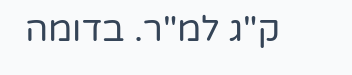ק"ג למ"ר. בדומה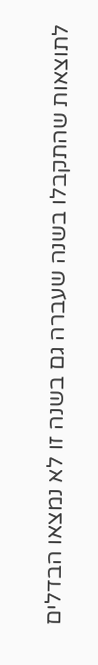לתוצאות שהתקבלו בשנה שעברה גם בשנה זו לא נמצאו הבדלים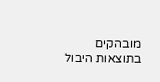מובהקים בתוצאות היבול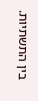בין התשתיות.